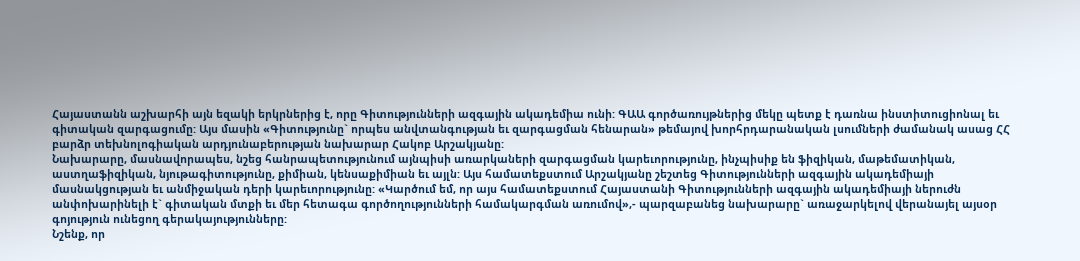Հայաստանն աշխարհի այն եզակի երկրներից է, որը Գիտությունների ազգային ակադեմիա ունի: ԳԱԱ գործառույթներից մեկը պետք է դառնա ինստիտուցիոնալ եւ գիտական զարգացումը: Այս մասին «Գիտությունը` որպես անվտանգության եւ զարգացման հենարան» թեմայով խորհրդարանական լսումների ժամանակ ասաց ՀՀ բարձր տեխնոլոգիական արդյունաբերության նախարար Հակոբ Արշակյանը:
Նախարարը, մասնավորապես, նշեց հանրապետությունում այնպիսի առարկաների զարգացման կարեւորությունը, ինչպիսիք են ֆիզիկան, մաթեմատիկան, աստղաֆիզիկան, նյութագիտությունը, քիմիան, կենսաքիմիան եւ այլն: Այս համատեքստում Արշակյանը շեշտեց Գիտությունների ազգային ակադեմիայի մասնակցության եւ անմիջական դերի կարեւորությունը: «Կարծում եմ, որ այս համատեքստում Հայաստանի Գիտությունների ազգային ակադեմիայի ներուժն անփոխարինելի է` գիտական մտքի եւ մեր հետագա գործողությունների համակարգման առումով»,- պարզաբանեց նախարարը` առաջարկելով վերանայել այսօր գոյություն ունեցող գերակայությունները:
Նշենք, որ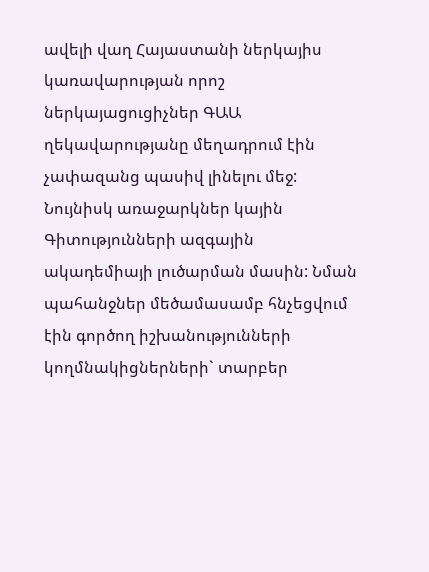ավելի վաղ Հայաստանի ներկայիս կառավարության որոշ ներկայացուցիչներ ԳԱԱ ղեկավարությանը մեղադրում էին չափազանց պասիվ լինելու մեջ: Նույնիսկ առաջարկներ կային Գիտությունների ազգային ակադեմիայի լուծարման մասին: Նման պահանջներ մեծամասամբ հնչեցվում էին գործող իշխանությունների կողմնակիցներների` տարբեր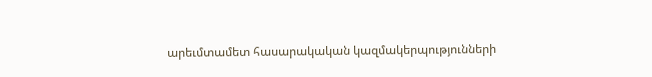արեւմտամետ հասարակական կազմակերպությունների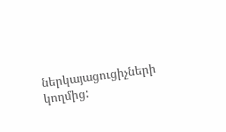ներկայացուցիչների կողմից: